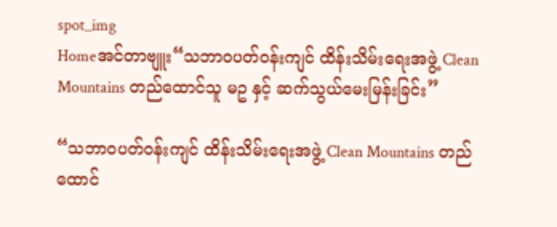spot_img
Homeအင်တာဗျူး“သဘာဝပတ်ဝန်းကျင် ထိန်းသိမ်းရေးအဖွဲ့ Clean Mountains တည်ထောင်သူ မဥ နှင့် ဆက်သွယ်မေးမြန်းခြင်း”

“သဘာဝပတ်ဝန်းကျင် ထိန်းသိမ်းရေးအဖွဲ့ Clean Mountains တည်ထောင်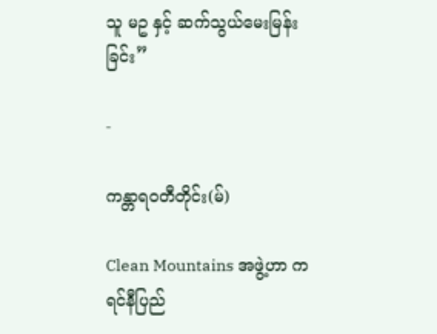သူ မဥ နှင့် ဆက်သွယ်မေးမြန်းခြင်း”

-

ကန္တာရဝတီတိုင်း(မ်)

Clean Mountains အဖွဲ့ဟာ ကရင်နီပြည်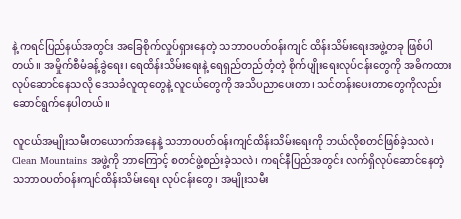နဲ့ ကရင်ပြည်နယ်အတွင်း အခြေစိုက်လှုပ်ရှားနေတဲ့ သဘာဝပတ်ဝန်းကျင် ထိန်းသိမ်းရေးအဖွဲ့တခု ဖြစ်ပါတယ်။ အမှိုက်စီမံခန့်ခွဲရေး၊ ရေထိန်းသိမ်းရေးနဲ့ ရေရှည်တည်တံ့တဲ့ စိုက်ပျိုးရေးလုပ်ငန်းတွေကို အဓိကထားလုပ်ဆောင်နေသလို ဒေသခံလူထုတွေနဲ့ လူငယ်တွေကို အသိပညာပေးတာ၊ သင်တန်းပေးတာတွေကိုလည်း ဆောင်ရွက်နေပါတယ်။

လူငယ်အမျိုးသမီးတယောက်အနေနဲ့ သဘာဝပတ်ဝန်းကျင်ထိန်းသိမ်းရေးကို ဘယ်လိုစတင်ဖြစ်ခဲ့သလဲ၊ Clean Mountains အဖွဲ့ကို ဘာကြောင့် စတင်ဖွဲ့စည်းခဲ့သလဲ၊ ကရင်နီပြည်အတွင်း လက်ရှိလုပ်ဆောင်နေတဲ့ သဘာဝပတ်ဝန်းကျင်ထိန်းသိမ်းရေး လုပ်ငန်းတွေ၊ အမျိုးသမီး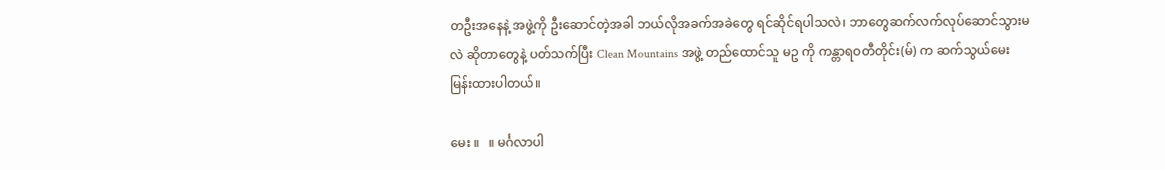တဦးအနေနဲ့ အဖွဲ့ကို ဦးဆောင်တဲ့အခါ ဘယ်လိုအခက်အခဲတွေ ရင်ဆိုင်ရပါသလဲ၊ ဘာတွေဆက်လက်လုပ်ဆောင်သွားမလဲ ဆိုတာတွေနဲ့ ပတ်သက်ပြီး Clean Mountains အဖွဲ့ တည်ထောင်သူ မဥ ကို ကန္တာရဝတီတိုင်း(မ်) က ဆက်သွယ်မေးမြန်းထားပါတယ်။

မေး ။   ။ မင်္ဂလာပါ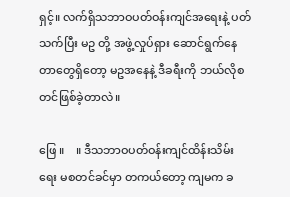ရှင့်။ လက်ရှိသဘာဝပတ်ဝန်းကျင်အရေးနဲ့ ပတ်သက်ပြီး မဥ တို့ အဖွဲ့လှုပ်ရှား ဆောင်ရွက်နေတာတွေရှိတော့ မဥအနေနဲ့ ဒီခရီးကို ဘယ်လိုစတင်ဖြစ်ခဲ့တာလဲ။

ဖြေ ။    ။ ဒီသဘာဝပတ်ဝန်းကျင်ထိန်းသိမ်းရေး မစတင်ခင်မှာ တကယ်တော့ ကျမက ခ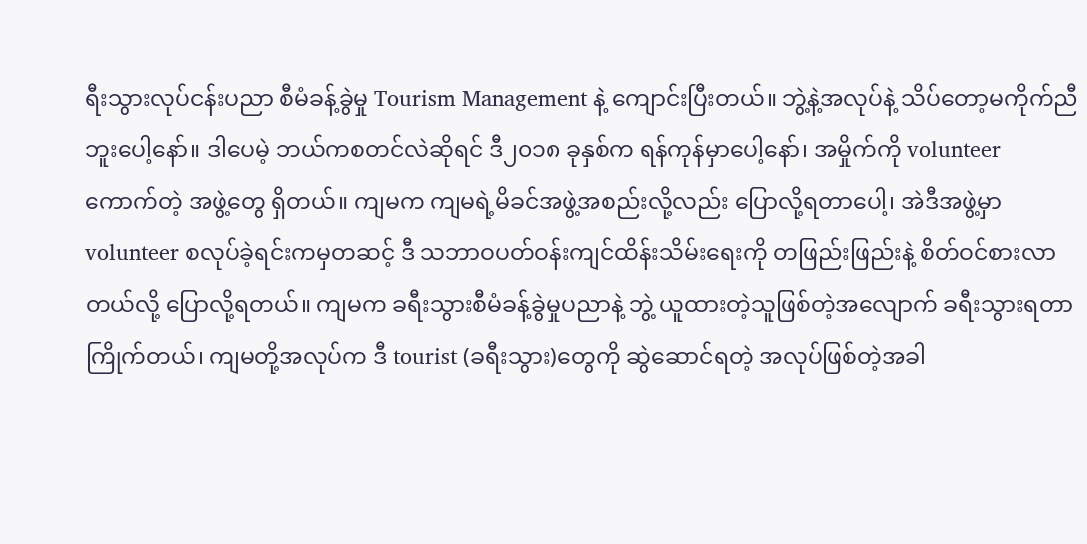ရီးသွားလုပ်ငန်းပညာ စီမံခန့်ခွဲမှု Tourism Management နဲ့ ကျောင်းပြီးတယ်။ ဘွဲ့နဲ့အလုပ်နဲ့ သိပ်တော့မကိုက်ညီဘူးပေါ့နော်။ ဒါပေမဲ့ ဘယ်ကစတင်လဲဆိုရင် ဒီ၂၀၁၈ ခုနှစ်က ရန်ကုန်မှာပေါ့နော်၊ အမှိုက်ကို volunteer ကောက်တဲ့ အဖွဲ့တွေ ရှိတယ်။ ကျမက ကျမရဲ့မိခင်အဖွဲ့အစည်းလို့လည်း ပြောလို့ရတာပေါ့၊ အဲဒီအဖွဲ့မှာ volunteer စလုပ်ခဲ့ရင်းကမှတဆင့် ဒီ သဘာဝပတ်ဝန်းကျင်ထိန်းသိမ်းရေးကို တဖြည်းဖြည်းနဲ့ စိတ်ဝင်စားလာတယ်လို့ ပြောလို့ရတယ်။ ကျမက ခရီးသွားစီမံခန့်ခွဲမှုပညာနဲ့ ဘွဲ့ ယူထားတဲ့သူဖြစ်တဲ့အလျောက် ခရီးသွားရတာ ကြိုက်တယ်၊ ကျမတို့အလုပ်က ဒီ tourist (ခရီးသွား)တွေကို ဆွဲဆောင်ရတဲ့ အလုပ်ဖြစ်တဲ့အခါ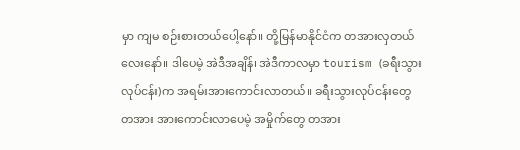မှာ ကျမ စဉ်းစားတယ်ပေါ့နော်။ တို့မြန်မာနိုင်ငံက တအားလှတယ်လေးနော်။ ဒါပေမဲ့ အဲဒီအချိန်၊ အဲဒီကာလမှာ tourism (ခရီးသွားလုပ်ငန်း)က အရမ်းအားကောင်းလာတယ်။ ခရီးသွားလုပ်ငန်းတွေ တအား အားကောင်းလာပေမဲ့ အမှိုက်တွေ တအား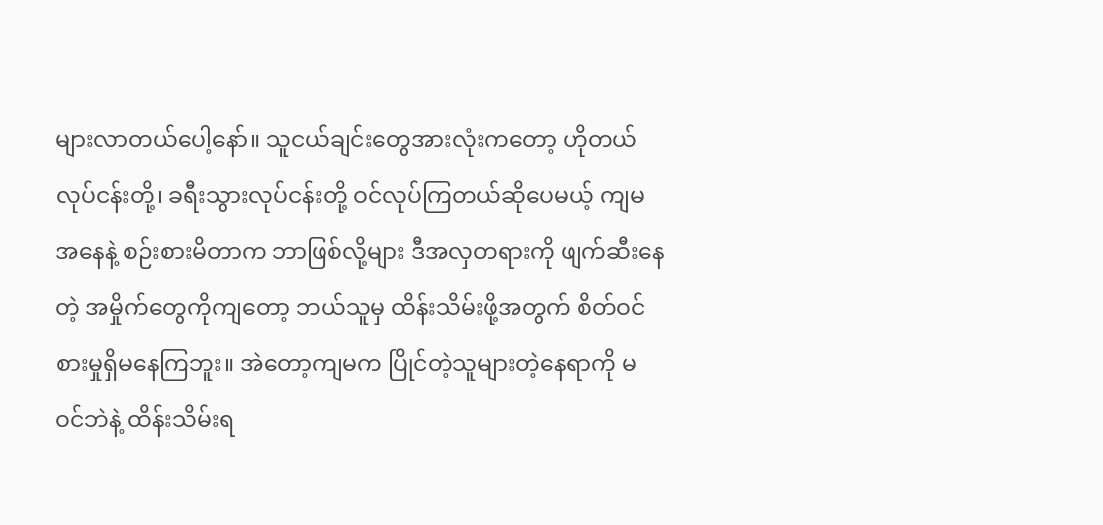များလာတယ်ပေါ့နော်။ သူငယ်ချင်းတွေအားလုံးကတော့ ဟိုတယ်လုပ်ငန်းတို့၊ ခရီးသွားလုပ်ငန်းတို့ ဝင်လုပ်ကြတယ်ဆိုပေမယ့် ကျမအနေနဲ့ စဉ်းစားမိတာက ဘာဖြစ်လို့များ ဒီအလှတရားကို ဖျက်ဆီးနေတဲ့ အမှိုက်တွေကိုကျတော့ ဘယ်သူမှ ထိန်းသိမ်းဖို့အတွက် စိတ်ဝင်စားမှုရှိမနေကြဘူး။ အဲတော့ကျမက ပြိုင်တဲ့သူများတဲ့နေရာကို မဝင်ဘဲနဲ့ ထိန်းသိမ်းရ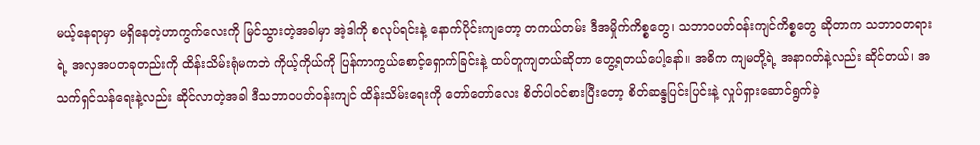မယ့်နေရာမှာ မရှိနေတဲ့ဟာကွက်လေးကို မြင်သွားတဲ့အခါမှာ အဲ့ဒါကို စလုပ်ရင်းနဲ့ နောက်ပိုင်းကျတော့ တကယ်တမ်း ဒီအမှိုက်ကိစ္စတွေ၊ သဘာဝပတ်ဝန်းကျင်ကိစ္စတွေ ဆိုတာက သဘာဝတရားရဲ့ အလှအပတခုတည်းကို ထိန်းသိမ်းရုံမကဘဲ ကိုယ့်ကိုယ်ကို ပြန်ကာကွယ်စောင့်ရှောက်ခြင်းနဲ့ ထပ်တူကျတယ်ဆိုတာ တွေ့ရတယ်ပေါ့နော်။ အဓိက ကျမတို့ရဲ့ အနာဂတ်နဲ့လည်း ဆိုင်တယ်၊ အသက်ရှင်သန်ရေးနဲ့လည်း ဆိုင်လာတဲ့အခါ ဒီသဘာဝပတ်ဝန်းကျင် ထိန်းသိမ်းရေးကို တော်တော်လေး စိတ်ပါဝင်စားပြီးတော့ စိတ်ဆန္ဒပြင်းပြင်းနဲ့ လှုပ်ရှားဆောင်ရွက်ခဲ့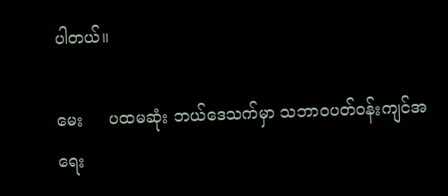ပါတယ်။

မေး     ပထမဆုံး ဘယ်ဒေသက်မှာ သဘာဝပတ်ဝန်းကျင်အရေး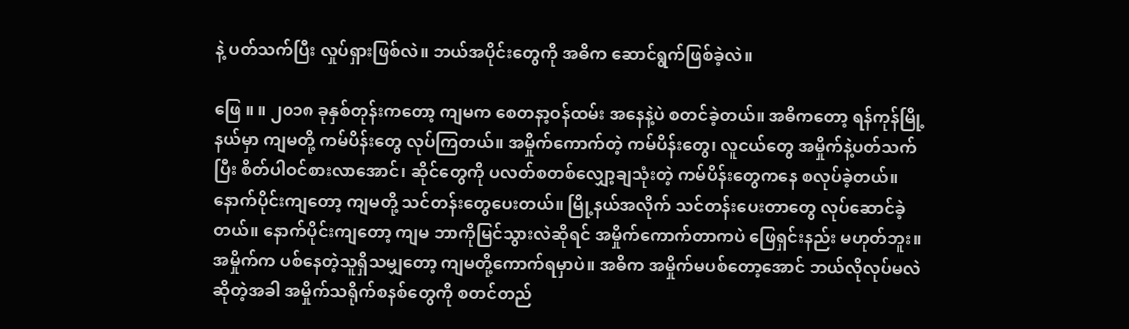နဲ့ ပတ်သက်ပြီး လှုပ်ရှားဖြစ်လဲ။ ဘယ်အပိုင်းတွေကို အဓိက ဆောင်ရွက်ဖြစ်ခဲ့လဲ။

ဖြေ ။ ။ ၂၀၁၈ ခုနှစ်တုန်းကတော့ ကျမက စေတနာ့ဝန်ထမ်း အနေနဲ့ပဲ စတင်ခဲ့တယ်။ အဓိကတော့ ရန်ကုန်မြို့နယ်မှာ ကျမတို့ ကမ်ပိန်းတွေ လုပ်ကြတယ်။ အမှိုက်ကောက်တဲ့ ကမ်ပိန်းတွေ၊ လူငယ်တွေ အမှိုက်နဲ့ပတ်သက်ပြီး စိတ်ပါဝင်စားလာအောင်၊ ဆိုင်တွေကို ပလတ်စတစ်လျှော့ချသုံးတဲ့ ကမ်ပိန်းတွေကနေ စလုပ်ခဲ့တယ်။ နောက်ပိုင်းကျတော့ ကျမတို့ သင်တန်းတွေပေးတယ်။ မြို့နယ်အလိုက် သင်တန်းပေးတာတွေ လုပ်ဆောင်ခဲ့တယ်။ နောက်ပိုင်းကျတော့ ကျမ ဘာကိုမြင်သွားလဲဆိုရင် အမှိုက်ကောက်တာကပဲ ဖြေရှင်းနည်း မဟုတ်ဘူး။ အမှိုက်က ပစ်နေတဲ့သူရှိသမျှတော့ ကျမတို့ကောက်ရမှာပဲ။ အဓိက အမှိုက်မပစ်တော့အောင် ဘယ်လိုလုပ်မလဲဆိုတဲ့အခါ အမှိုက်သရိုက်စနစ်တွေကို စတင်တည်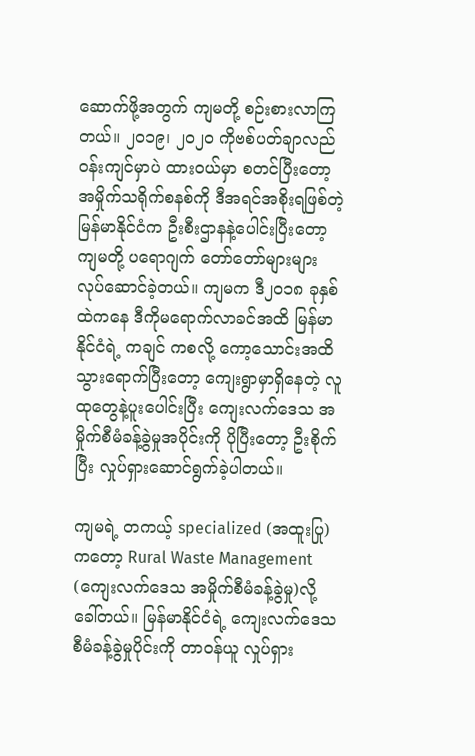ဆောက်ဖို့အတွက် ကျမတို့ စဉ်းစားလာကြတယ်။ ၂၀၁၉၊ ၂၀၂၀ ကိုဗစ်ပတ်ချာလည်ဝန်းကျင်မှာပဲ ထားဝယ်မှာ စတင်ပြီးတော့ အမှိုက်သရိုက်စနစ်ကို ဒီအရင်အစိုးရဖြစ်တဲ့ မြန်မာနိုင်ငံက ဦးစီးဌာနနဲ့ပေါင်းပြီးတော့ ကျမတို့ ပရောဂျက် တော်တော်များများ လုပ်ဆောင်ခဲ့တယ်။ ကျမက ဒီ၂၀၁၈ ခုနှစ်ထဲကနေ ဒီကိုမရောက်လာခင်အထိ မြန်မာနိုင်ငံရဲ့ ကချင် ကစလို့ ကော့သောင်းအထိ သွားရောက်ပြီးတော့ ကျေးရွာမှာရှိနေတဲ့ လူထုတွေနဲ့ပူးပေါင်းပြီး ကျေးလက်ဒေသ အမှိုက်စီမံခန့်ခွဲမှုအပိုင်းကို ပိုပြီးတော့ ဦးစိုက်ပြီး လှုပ်ရှားဆောင်ရွက်ခဲ့ပါတယ်။

ကျမရဲ့ တကယ့် specialized (အထူးပြု)ကတော့ Rural Waste Management (ကျေးလက်ဒေသ အမှိုက်စီမံခန့်ခွဲမှု)လို့ ခေါ်တယ်။ မြန်မာနိုင်ငံရဲ့ ကျေးလက်ဒေသစီမံခန့်ခွဲမှုပိုင်းကို တာဝန်ယူ လှုပ်ရှား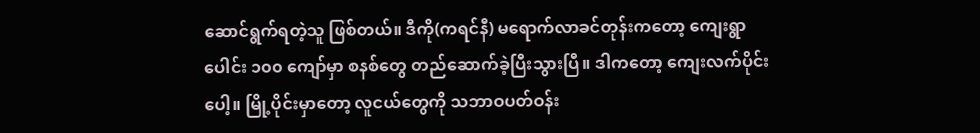ဆောင်ရွက်ရတဲ့သူ ဖြစ်တယ်။ ဒီကို(ကရင်နီ) မရောက်လာခင်တုန်းကတော့ ကျေးရွာပေါင်း ၁၀၀ ကျော်မှာ စနစ်တွေ တည်ဆောက်ခဲ့ပြီးသွားပြီ။ ဒါကတော့ ကျေးလက်ပိုင်းပေါ့။ မြို့ပိုင်းမှာတော့ လူငယ်တွေကို သဘာဝပတ်ဝန်း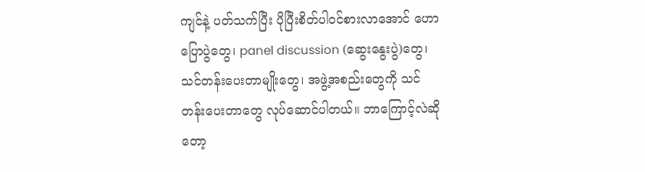ကျင်နဲ့ ပတ်သက်ပြီး ပိုပြီးစိတ်ပါဝင်စားလာအောင် ဟောပြောပွဲတွေ၊ panel discussion (ဆွေးနွေးပွဲ)တွေ၊ သင်တန်းပေးတာမျိုးတွေ၊ အဖွဲ့အစည်းတွေကို သင်တန်းပေးတာတွေ လုပ်ဆောင်ပါတယ်။ ဘာကြောင့်လဲဆိုတော့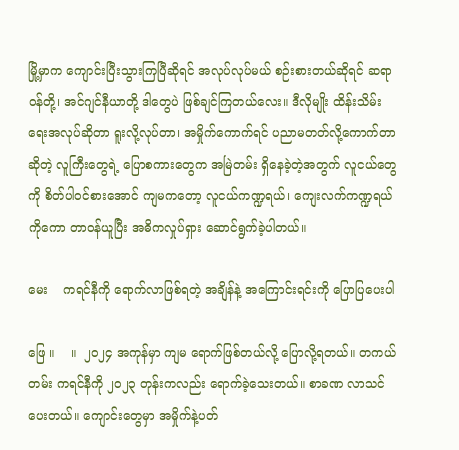မြို့မှာက ကျောင်းပြီးသွားကြပြီဆိုရင် အလုပ်လုပ်မယ် စဉ်းစားတယ်ဆိုရင် ဆရာဝန်တို့၊ အင်ဂျင်နီယာတို့ ဒါတွေပဲ ဖြစ်ချင်ကြတယ်လေး။ ဒီလိုမျိုး ထိန်းသိမ်းရေးအလုပ်ဆိုတာ ရူးလို့လုပ်တာ၊ အမှိုက်ကောက်ရင် ပညာမတတ်လို့ကောက်တာ ဆိုတဲ့ လူကြီးတွေရဲ့ ပြောစကားတွေက အမြဲတမ်း ရှိနေခဲ့တဲ့အတွက် လူငယ်တွေကို စိတ်ပါဝင်စားအောင် ကျမကတော့ လူငယ်ကဏ္ဍရယ်၊ ကျေးလက်ကဏ္ဍရယ် ကိုကော တာဝန်ယူပြီး အဓိကလှုပ်ရှား ဆောင်ရွက်ခဲ့ပါတယ်။

မေး    ကရင်နီကို ရောက်လာဖြစ်ရတဲ့ အချိန်နဲ့ အကြောင်းရင်းကို ပြောပြပေးပါ

ဖြေ ။    ။  ၂၀၂၄ အကုန်မှာ ကျမ ရောက်ဖြစ်တယ်လို့ ပြောလို့ရတယ်။ တကယ်တမ်း ကရင်နီကို ၂၀၂၃ တုန်းကလည်း ရောက်ခဲ့သေးတယ်။ စာခဏ လာသင်ပေးတယ်။ ကျောင်းတွေမှာ အမှိုက်နဲ့ပတ်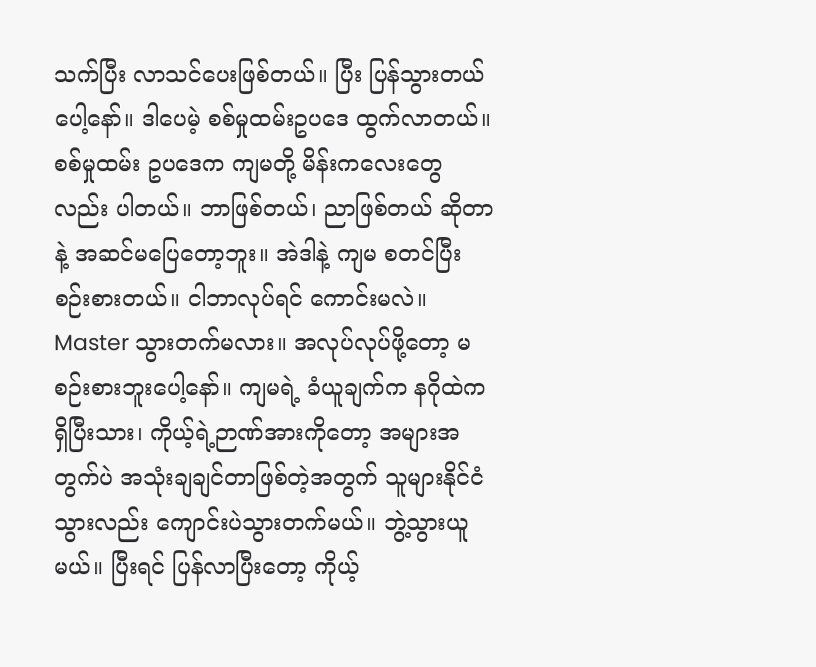သက်ပြီး လာသင်ပေးဖြစ်တယ်။ ပြီး ပြန်သွားတယ်ပေါ့နော်။ ဒါပေမဲ့ စစ်မှုထမ်းဥပဒေ ထွက်လာတယ်။ စစ်မှုထမ်း ဥပဒေက ကျမတို့ မိန်းကလေးတွေလည်း ပါတယ်။ ဘာဖြစ်တယ်၊ ညာဖြစ်တယ် ဆိုတာနဲ့ အဆင်မပြေတော့ဘူး။ အဲဒါနဲ့ ကျမ စတင်ပြီး စဉ်းစားတယ်။ ငါဘာလုပ်ရင် ကောင်းမလဲ။ Master သွားတက်မလား။ အလုပ်လုပ်ဖို့တော့ မစဉ်းစားဘူးပေါ့နော်။ ကျမရဲ့ ခံယူချက်က နဂိုထဲကရှိပြီးသား၊ ကိုယ့်ရဲ့ဉာဏ်အားကိုတော့ အများအတွက်ပဲ အသုံးချချင်တာဖြစ်တဲ့အတွက် သူများနိုင်ငံသွားလည်း ကျောင်းပဲသွားတက်မယ်။ ဘွဲ့သွားယူမယ်။ ပြီးရင် ပြန်လာပြီးတော့ ကိုယ့်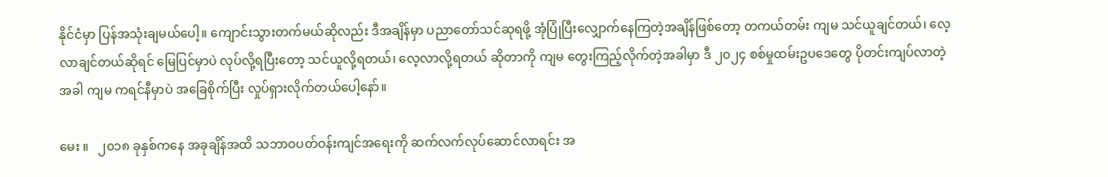နိုင်ငံမှာ ပြန်အသုံးချမယ်ပေါ့။ ကျောင်းသွားတက်မယ်ဆိုလည်း ဒီအချိန်မှာ ပညာတော်သင်ဆုရဖို့ အုံပြုံပြီးလျှောက်နေကြတဲ့အချိန်ဖြစ်တော့ တကယ်တမ်း ကျမ သင်ယူချင်တယ်၊ လေ့လာချင်တယ်ဆိုရင် မြေပြင်မှာပဲ လုပ်လို့ရပြီးတော့ သင်ယူလို့ရတယ်၊ လေ့လာလို့ရတယ် ဆိုတာကို ကျမ တွေးကြည့်လိုက်တဲ့အခါမှာ ဒီ ၂၀၂၄ စစ်မှုထမ်းဥပဒေတွေ ပိုတင်းကျပ်လာတဲ့အခါ ကျမ ကရင်နီမှာပဲ အခြေစိုက်ပြီး လှုပ်ရှားလိုက်တယ်ပေါ့နော်။

မေး ။   ၂၀၁၈ ခုနှစ်ကနေ အခုချိန်အထိ သဘာဝပတ်ဝန်းကျင်အရေးကို ဆက်လက်လုပ်ဆောင်လာရင်း အ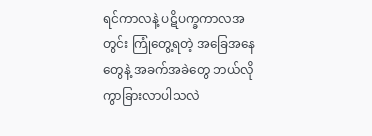ရင်ကာလနဲ့ ပဋိပက္ခကာလအတွင်း ကြုံတွေ့ရတဲ့ အခြေအနေတွေနဲ့ အခက်အခဲတွေ ဘယ်လို ကွာခြားလာပါသလဲ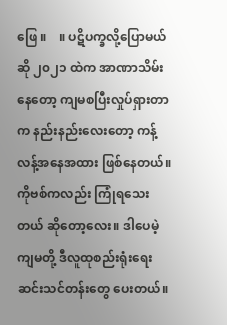ဖြေ ။    ။ ပဋိပက္ခလို့ပြောမယ်ဆို ၂၀၂၁ ထဲက အာဏာသိမ်းနေတော့ ကျမစပြီးလှုပ်ရှားတာက နည်းနည်းလေးတော့ ကန့်လန့်အနေအထား ဖြစ်နေတယ်။ ကိုဗစ်ကလည်း ကြုံရသေးတယ် ဆိုတော့လေး။ ဒါပေမဲ့ ကျမတို့ ဒီလူထုစည်းရုံးရေးဆင်းသင်တန်းတွေ ပေးတယ်။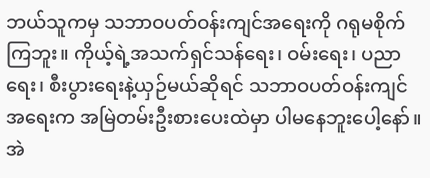ဘယ်သူကမှ သဘာဝပတ်ဝန်းကျင်အရေးကို ဂရုမစိုက်ကြဘူး။ ကိုယ့်ရဲ့အသက်ရှင်သန်ရေး၊ ဝမ်းရေး၊ ပညာရေး၊ စီးပွားရေးနဲ့ယှဉ်မယ်ဆိုရင် သဘာဝပတ်ဝန်းကျင်အရေးက အမြဲတမ်းဦးစားပေးထဲမှာ ပါမနေဘူးပေါ့နော်။ အဲ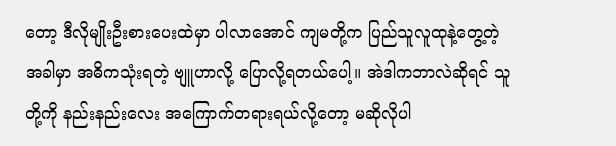တော့ ဒီလိုမျိုးဦးစားပေးထဲမှာ ပါလာအောင် ကျမတို့က ပြည်သူလူထုနဲ့တွေ့တဲ့အခါမှာ အဓိကသုံးရတဲ့ ဗျူဟာလို့ ပြောလို့ရတယ်ပေါ့။ အဲဒါကဘာလဲဆိုရင် သူတို့ကို နည်းနည်းလေး အကြောက်တရားရယ်လို့တော့ မဆိုလိုပါ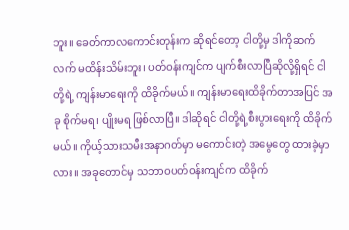ဘူး။ ခေတ်ကာလကောင်းတုန်းက ဆိုရင်တော့ ငါတို့မှ ဒါကိုဆက်လက် မထိန်းသိမ်းဘူး၊ ပတ်ဝန်းကျင်က ပျက်စီးလာပြီဆိုလို့ရှိရင် ငါတို့ရဲ့ ကျန်းမာရေးကို ထိခိုက်မယ်။ ကျန်းမာရေးထိခိုက်တာအပြင် အခု စိုက်မရ၊ ပျိုးမရ ဖြစ်လာပြီ။ ဒါဆိုရင် ငါတို့ရဲ့စီးပွားရေးကို ထိခိုက်မယ်။ ကိုယ့်သားသမီးအနာဂတ်မှာ မကောင်းတဲ့ အမွေတွေ ထားခဲ့မှာလား။ အခုတောင်မှ သဘာဝပတ်ဝန်းကျင်က ထိခိုက်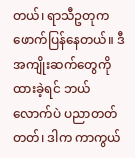တယ်၊ ရာသီဥတုက ဖောက်ပြန်နေတယ်။ ဒီအကျိုးဆက်တွေကို ထားခဲ့ရင် ဘယ်လောက်ပဲ ပညာတတ်တတ်၊ ဒါက ကာကွယ်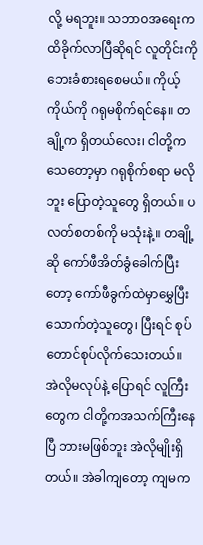လို့ မရဘူး။ သဘာဝအရေးက ထိခိုက်လာပြီဆိုရင် လူတိုင်းကို ဘေးခံစားရစေမယ်။ ကိုယ့်ကိုယ်ကို ဂရုမစိုက်ရင်နေ။ တချို့က ရှိတယ်လေး၊ ငါတို့ကသေတော့မှာ ဂရုစိုက်စရာ မလိုဘူး ပြောတဲ့သူတွေ ရှိတယ်။ ပလတ်စတစ်ကို မသုံးနဲ့။ တချို့ဆို ကော်ဖီအိတ်ခွံခေါက်ပြီးတော့ ကော်ဖီခွက်ထဲမှာမွှေပြီး သောက်တဲ့သူတွေ၊ ပြီးရင် စုပ်တောင်စုပ်လိုက်သေးတယ်။ အဲလိုမလုပ်နဲ့ ပြောရင် လူကြီးတွေက ငါတို့ကအသက်ကြီးနေပြီ ဘားမဖြစ်ဘူး အဲလိုမျိုးရှိတယ်။ အဲခါကျတော့ ကျမက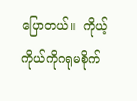ပြောတယ်။  ကိုယ့်ကိုယ်ကိုဂရုမစိုက်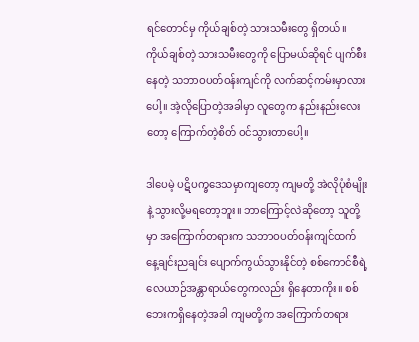ရင်တောင်မှ ကိုယ်ချစ်တဲ့ သားသမီးတွေ ရှိတယ်။ ကိုယ်ချစ်တဲ့ သားသမီးတွေကို ပြောမယ်ဆိုရင် ပျက်စီးနေတဲ့ သဘာဝပတ်ဝန်းကျင်ကို လက်ဆင့်ကမ်းမှာလားပေါ့။ အဲ့လိုပြောတဲ့အခါမှာ လူတွေက နည်းနည်းလေးတော့ ကြောက်တဲ့စိတ် ဝင်သွားတာပေါ့။

ဒါပေမဲ့ ပဋိပက္ခဒေသမှာကျတော့ ကျမတို့ အဲလိုပုံစံမျိုးနဲ့ သွားလို့မရတော့ဘူး။ ဘာကြောင့်လဲဆိုတော့ သူတို့မှာ အကြောက်တရားက သဘာဝပတ်ဝန်းကျင်ထက် နေ့ချင်းညချင်း ပျောက်ကွယ်သွားနိုင်တဲ့ စစ်ကောင်စီရဲ့ လေယာဉ်အန္တာရာယ်တွေကလည်း ရှိနေတာကိုး။ စစ်ဘေးကရှိနေတဲ့အခါ ကျမတို့က အကြောက်တရား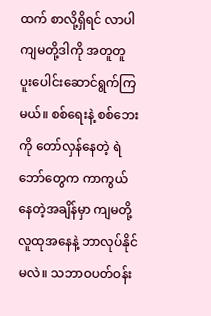ထက် စာလို့ရှိရင် လာပါ ကျမတို့ဒါကို အတူတူ ပူးပေါင်းဆောင်ရွက်ကြမယ်။ စစ်ရေးနဲ့ စစ်ဘေးကို တော်လှန်နေတဲ့ ရဲဘော်တွေက ကာကွယ်နေတဲ့အချိန်မှာ ကျမတို့လူထုအနေနဲ့ ဘာလုပ်နိုင်မလဲ။ သဘာဝပတ်ဝန်း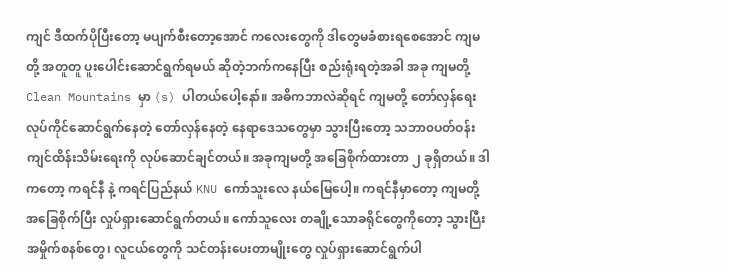ကျင် ဒီထက်ပိုပြီးတော့ မပျက်စီးတော့အောင် ကလေးတွေကို ဒါတွေမခံစားရစေအောင် ကျမတို့ အတူတူ ပူးပေါင်းဆောင်ရွက်ရမယ် ဆိုတဲ့ဘက်ကနေပြီး စည်းရုံးရတဲ့အခါ အခု ကျမတို့ Clean Mountains မှာ (s) ပါတယ်ပေါ့နော်။ အဓိကဘာလဲဆိုရင် ကျမတို့ တော်လှန်ရေးလုပ်ကိုင်ဆောင်ရွက်နေတဲ့ တော်လှန်နေတဲ့ နေရာဒေသတွေမှာ သွားပြီးတော့ သဘာ၀ပတ်ဝန်းကျင်ထိန်းသိမ်းရေးကို လုပ်ဆောင်ချင်တယ်။ အခုကျမတို့ အခြေစိုက်ထားတာ ၂ ခုရှိတယ်။ ဒါကတော့ ကရင်နီ နဲ့ ကရင်ပြည်နယ် KNU ကော်သူးလေ နယ်မြေပေါ့။ ကရင်နီမှာတော့ ကျမတို့ အခြေစိုက်ပြီး လှုပ်ရှားဆောင်ရွက်တယ်။ ကော်သူလေး တချို့သောခရိုင်တွေကိုတော့ သွားပြီး အမှိုက်စနစ်တွေ၊ လူငယ်တွေကို သင်တန်းပေးတာမျိုးတွေ လှုပ်ရှားဆောင်ရွက်ပါ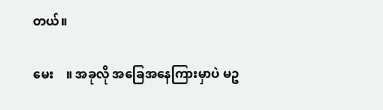တယ်။

မေး    ။ အခုလို အခြေအနေကြားမှာပဲ မဥ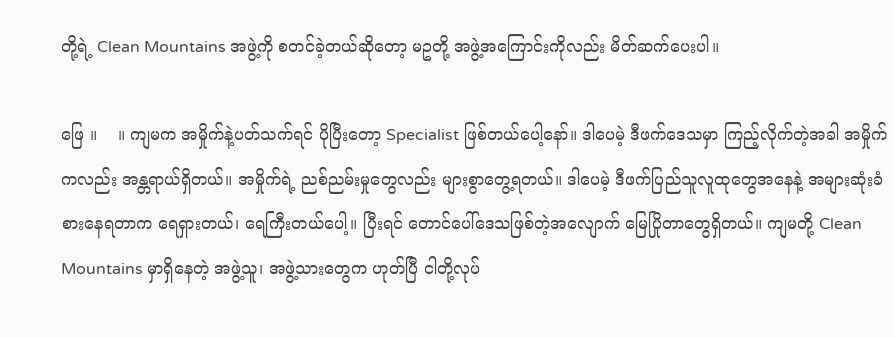တို့ရဲ့ Clean Mountains အဖွဲ့ကို စတင်ခဲ့တယ်ဆိုတော့ မဥတို့ အဖွဲ့အကြောင်းကိုလည်း မိတ်ဆက်ပေးပါ။

ဖြေ ။    ။ ကျမက အမှိုက်နဲ့ပတ်သက်ရင် ပိုပြီးတော့ Specialist ဖြစ်တယ်ပေါ့နော်။ ဒါပေမဲ့ ဒီဖက်ဒေသမှာ ကြည့်လိုက်တဲ့အခါ အမှိုက်ကလည်း အန္တရာယ်ရှိတယ်။ အမှိုက်ရဲ့ ညစ်ညမ်းမှုတွေလည်း များစွာတွေ့ရတယ်။ ဒါပေမဲ့ ဒီဖက်ပြည်သူလူထုတွေအနေနဲ့ အများဆုံးခံစားနေရတာက ရေရှားတယ်၊ ရေကြီးတယ်ပေါ့။ ပြီးရင် တောင်ပေါ်ဒေသဖြစ်တဲ့အလျောက် မြေပြိုတာတွေရှိတယ်။ ကျမတို့ Clean Mountains မှာရှိနေတဲ့ အဖွဲ့သူ၊ အဖွဲ့သားတွေက ဟုတ်ပြီ ငါတို့လုပ်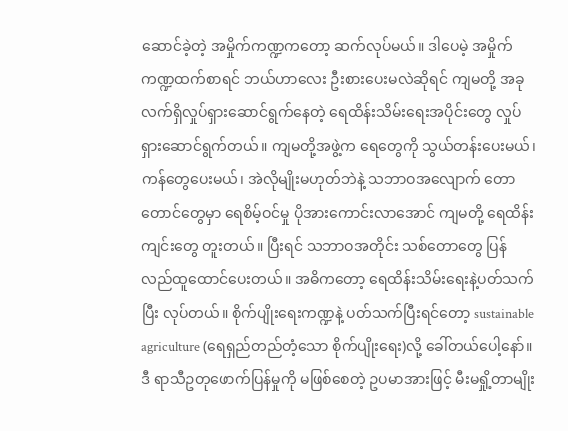ဆောင်ခဲ့တဲ့ အမှိုက်ကဏ္ဍကတော့ ဆက်လုပ်မယ်။ ဒါပေမဲ့ အမှိုက်ကဏ္ဍထက်စာရင် ဘယ်ဟာလေး ဦးစားပေးမလဲဆိုရင် ကျမတို့ အခုလက်ရှိလှုပ်ရှားဆောင်ရွက်နေတဲ့ ရေထိန်းသိမ်းရေးအပိုင်းတွေ လှုပ်ရှားဆောင်ရွက်တယ်။ ကျမတို့အဖွဲ့က ရေတွေကို သွယ်တန်းပေးမယ်၊ ကန်တွေပေးမယ်၊ အဲလိုမျိုးမဟုတ်ဘဲနဲ့ သဘာဝအလျောက် တောတောင်တွေမှာ ရေစိမ့်ဝင်မှု ပိုအားကောင်းလာအောင် ကျမတို့ ရေထိန်းကျင်းတွေ တူးတယ်။ ပြီးရင် သဘာဝအတိုင်း သစ်တောတွေ ပြန်လည်ထူထောင်ပေးတယ်။ အဓိကတော့ ရေထိန်းသိမ်းရေးနဲ့ပတ်သက်ပြီး လုပ်တယ်။ စိုက်ပျိုးရေးကဏ္ဍနဲ့ ပတ်သက်ပြီးရင်တော့ sustainable agriculture (ရေရှည်တည်တံ့သော စိုက်ပျိုးရေး)လို့ ခေါ်တယ်ပေါ့နော်။ ဒီ ရာသီဥတုဖောက်ပြန်မှုကို မဖြစ်စေတဲ့ ဥပမာအားဖြင့် မီးမရှို့တာမျိုး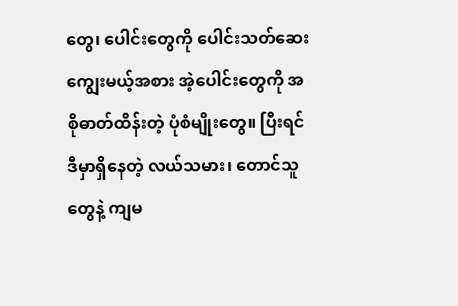တွေ၊ ‌ပေါင်းတွေကို ပေါင်းသတ်ဆေး ကျွေးမယ့်အစား အဲ့ပေါင်းတွေကို အစိုဓာတ်ထိန်းတဲ့ ပုံစံမျိုးတွေ။ ပြီးရင် ဒီမှာရှိနေတဲ့ လယ်သမား၊ တောင်သူတွေနဲ့ ကျမ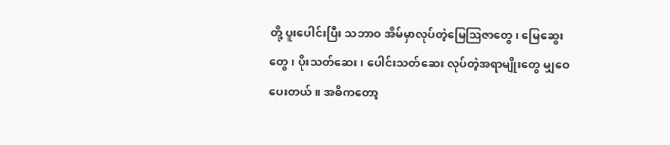တို့ ပူးပေါင်းပြီး သဘာဝ အိမ်မှာလုပ်တဲ့မြေဩဇာတွေ၊ မြေဆွေးတွေ၊ ပိုးသတ်ဆေး၊ ပေါင်းသတ်ဆေး လုပ်တဲ့အရာမျိုးတွေ မျှဝေပေးတယ်။ အဓိကတော့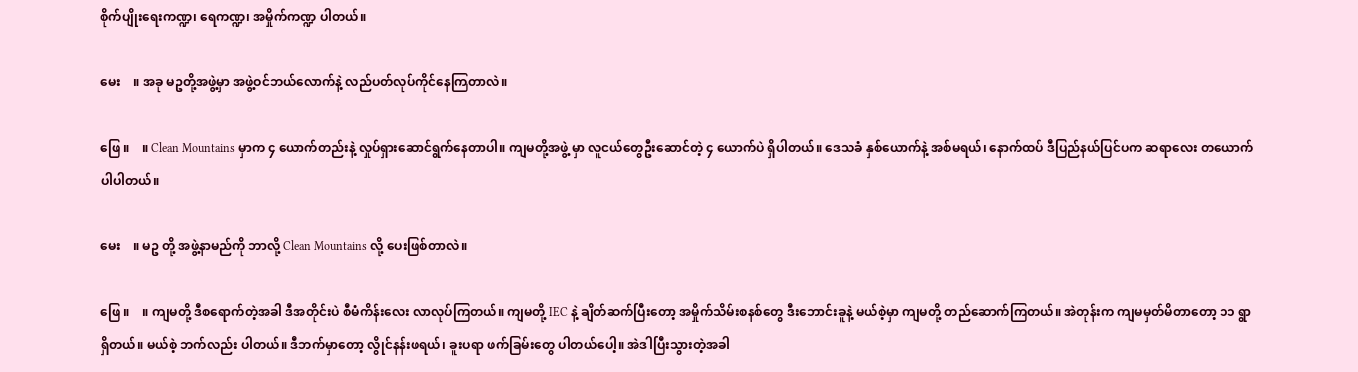စိုက်ပျိုးရေးကဏ္ဍ၊ ရေကဏ္ဍ၊ အမှိုက်ကဏ္ဍ ပါတယ်။

မေး    ။ အခု မဥတို့အဖွဲ့မှာ အဖွဲ့ဝင်ဘယ်လောက်နဲ့ လည်ပတ်လုပ်ကိုင်နေကြတာလဲ။

ဖြေ ။    ။ Clean Mountains မှာက ၄ ယောက်တည်းနဲ့ လှုပ်ရှားဆောင်ရွက်နေတာပါ။ ကျမတို့အဖွဲ့ မှာ လူငယ်တွေဦးဆောင်တဲ့ ၄ ယောက်ပဲ ရှိပါတယ်။ ဒေသခံ နှစ်ယောက်နဲ့ အစ်မရယ်၊ နောက်ထပ် ဒီပြည်နယ်ပြင်ပက ဆရာလေး တယောက် ပါပါတယ်။

မေး    ။ မဥ တို့ အဖွဲ့နာမည်ကို ဘာလို့ Clean Mountains လို့ ပေးဖြစ်တာလဲ။

ဖြေ ။    ။ ကျမတို့ ဒီစရောက်တဲ့အခါ ဒီအတိုင်းပဲ စီမံကိန်းလေး လာလုပ်ကြတယ်။ ကျမတို့ IEC နဲ့ ချိတ်ဆက်ပြီးတော့ အမှိုက်သိမ်းစနစ်တွေ ဒီးဘောင်းခူနဲ့ မယ်စဲ့မှာ ကျမတို့ တည်ဆောက်ကြတယ်။ အဲတုန်းက ကျမမှတ်မိတာတော့ ၁၁ ရွာ ရှိတယ်။ မယ်စဲ့ ဘက်လည်း ပါတယ်။ ဒီဘက်မှာတော့ လွိုင်နန်းဖရယ်၊ ခူးပရာ ဖက်ခြမ်းတွေ ပါတယ်ပေါ့။ အဲဒါပြီးသွားတဲ့အခါ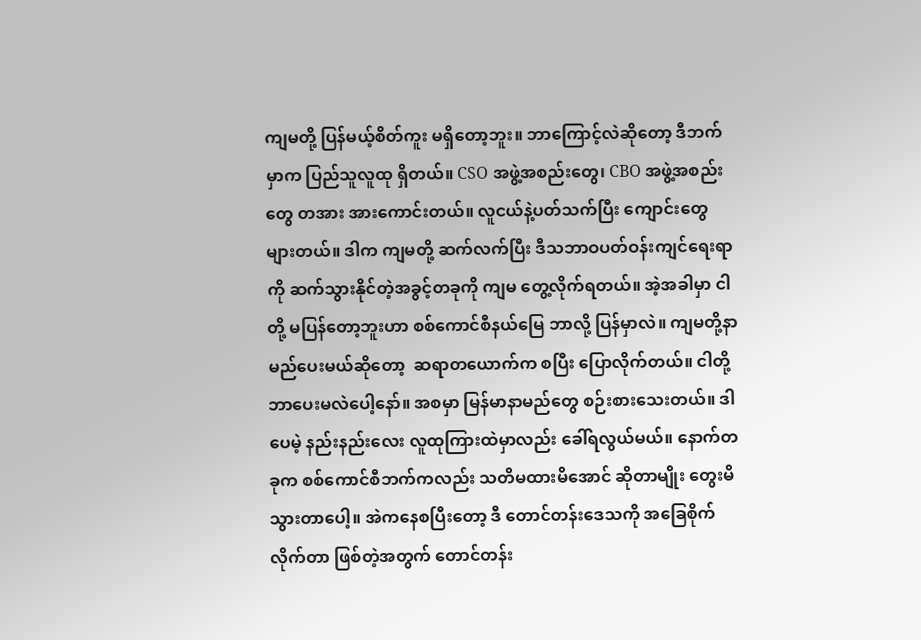ကျမတို့ ပြန်မယ့်စိတ်ကူး မရှိတော့ဘူး။ ဘာကြောင့်လဲဆိုတော့ ဒီဘက်မှာက ပြည်သူလူထု ရှိတယ်။ CSO အဖွဲ့အစည်းတွေ၊ CBO အဖွဲ့အစည်းတွေ တအား အားကောင်းတယ်။ လူငယ်နဲ့ပတ်သက်ပြီး ကျောင်းတွေ များတယ်။ ဒါက ကျမတို့ ဆက်လက်ပြီး ဒီသဘာဝပတ်ဝန်းကျင်ရေးရာကို ဆက်သွားနိုင်တဲ့အခွင့်တခုကို ကျမ တွေ့လိုက်ရတယ်။ အဲ့အခါမှာ ငါတို့ မပြန်တော့ဘူးဟာ စစ်ကောင်စီနယ်မြေ ဘာလို့ ပြန်မှာလဲ။ ကျမတို့နာမည်ပေးမယ်ဆိုတော့  ဆရာတယောက်က စပြီး ပြောလိုက်တယ်။ ငါတို့ ဘာပေးမလဲပေါ့နော်။ အစမှာ မြန်မာနာမည်တွေ စဉ်းစားသေးတယ်။ ဒါပေမဲ့ နည်းနည်းလေး လူထုကြားထဲမှာလည်း ခေါ်ရလွယ်မယ်။ နောက်တခုက စစ်ကောင်စီဘက်ကလည်း သတိမထားမိအောင် ဆိုတာမျိုး တွေးမိသွားတာပေါ့။ အဲကနေစပြီးတော့ ဒီ တောင်တန်းဒေသကို အခြေစိုက်လိုက်တာ ဖြစ်တဲ့အတွက် တောင်တန်း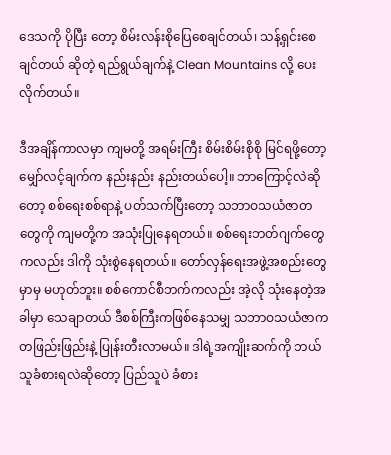ဒေသကို ပိုပြီး တော့ စိမ်းလန်းစိုပြေစေချင်တယ်၊ သန့်ရှင်းစေချင်တယ် ဆိုတဲ့ ရည်ရွယ်ချက်နဲ့ Clean Mountains လို့ ပေးလိုက်တယ်။

ဒီအချိန်ကာလမှာ ကျမတို့ အရမ်းကြီး စိမ်းစိမ်းစိုစို မြင်ရဖို့တော့ မျှော်လင့်ချက်က နည်းနည်း နည်းတယ်ပေါ့။ ဘာကြောင့်လဲဆိုတော့ စစ်ရေးစစ်ရာနဲ့ ပတ်သက်ပြီးတော့ သဘာဝသယံဇာတတွေကို ကျမတို့က အသုံးပြုနေရတယ်။ စစ်ရေးဘတ်ဂျက်တွေကလည်း ဒါကို သုံးစွဲနေရတယ်။ တော်လှန်ရေးအဖွဲ့အစည်းတွေမှာမှ မဟုတ်ဘူး။ စစ်ကောင်စီဘက်ကလည်း အဲ့လို သုံးနေတဲ့အခါမှာ သေချာတယ် ဒီစစ်ကြီးကဖြစ်နေသမျှ သဘာဝသယံဇာက တဖြည်းဖြည်းနဲ့ ပြုန်းတီးလာမယ်။ ဒါရဲ့အကျိုးဆက်ကို ဘယ်သူခံစားရလဲဆိုတော့ ပြည်သူပဲ ခံစား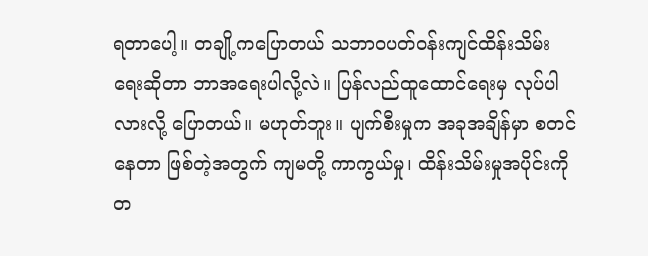ရတာပေါ့။ တချို့ကပြောတယ် သဘာဝပတ်ဝန်းကျင်ထိန်းသိမ်းရေးဆိုတာ ဘာအရေးပါလို့လဲ။ ပြန်လည်ထူထောင်ရေးမှ လုပ်ပါလားလို့ ပြောတယ်။ မဟုတ်ဘူး။ ပျက်စီးမှုက အခုအချိန်မှာ စတင်နေတာ ဖြစ်တဲ့အတွက် ကျမတို့ ကာကွယ်မှု၊ ထိန်းသိမ်းမှုအပိုင်းကို တ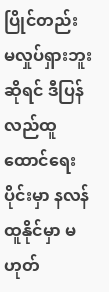ပြိုင်တည်း မလှုပ်ရှားဘူးဆိုရင် ဒီပြန်လည်ထူထောင်ရေးပိုင်းမှာ နလန်ထူနိုင်မှာ မဟုတ်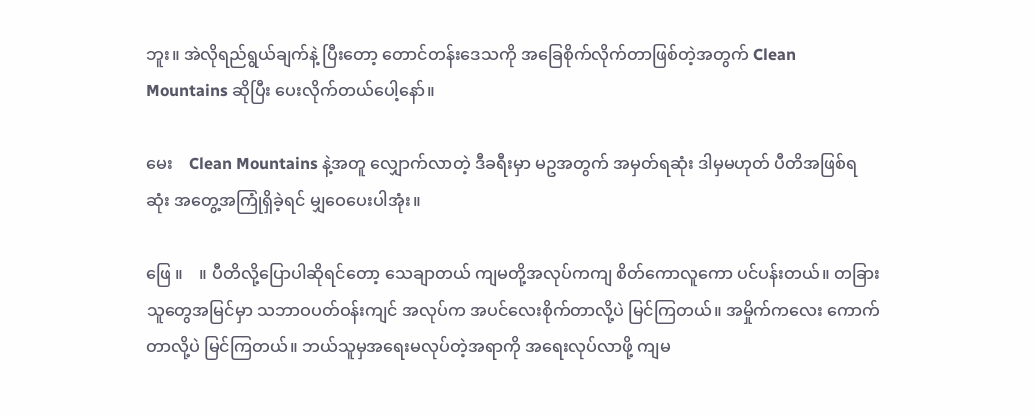ဘူး။ အဲလိုရည်ရွယ်ချက်နဲ့ ပြီးတော့ တောင်တန်းဒေသကို အခြေစိုက်လိုက်တာဖြစ်တဲ့အတွက် Clean Mountains ဆိုပြီး ပေးလိုက်တယ်ပေါ့နော်။

မေး    Clean Mountains နဲ့အတူ လျှောက်လာတဲ့ ဒီခရီးမှာ မဥအတွက် အမှတ်ရဆုံး ဒါမှမဟုတ် ပီတိအဖြစ်ရဆုံး အတွေ့အကြုံရှိခဲ့ရင် မျှဝေပေးပါအုံး။

ဖြေ ။    ။ ပီတိလို့ပြောပါဆိုရင်တော့ သေချာတယ် ကျမတို့အလုပ်ကကျ စိတ်ကောလူကော ပင်ပန်းတယ်။ တခြားသူတွေအမြင်မှာ သဘာဝပတ်ဝန်းကျင် အလုပ်က အပင်လေးစိုက်တာလို့ပဲ မြင်ကြတယ်။ အမှိုက်ကလေး ကောက်တာလို့ပဲ မြင်ကြတယ်။ ဘယ်သူမှအရေးမလုပ်တဲ့အရာကို အရေးလုပ်လာဖို့ ကျမ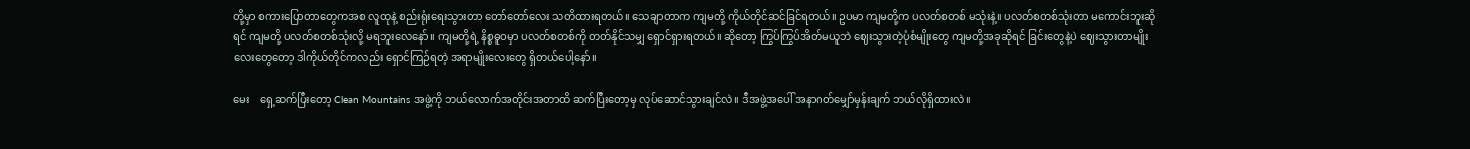တို့မှာ စကားပြောတာတွေကအစ လူထုနဲ့ စည်းရုံးရေးသွားတာ တော်တော်လေး သတိထားရတယ်။ သေချာတာက ကျမတို့ ကိုယ်တိုင်ဆင်ခြင်ရတယ်။ ဥပမာ ကျမတို့က ပလတ်စတစ် မသုံးနဲ့။ ပလတ်စတစ်သုံးတာ မကောင်းဘူးဆိုရင် ကျမတို့ ပလတ်စတစ်သုံးလို့ မရဘူးလေနော်။ ကျမတို့ရဲ့ နိစ္စဓူဝမှာ ပလတ်စတစ်ကို တတ်နိုင်သမျှ ရှောင်ရှားရတယ်။ ဆိုတော့ ကြွပ်ကြွပ်အိတ်မယူဘဲ ဈေးသွားတဲ့ပုံစံမျိုးတွေ ကျမတို့အခုဆိုရင် ခြင်းတွေနဲ့ပဲ ဈေးသွားတာမျိုးလေးတွေတော့ ဒါကိုယ်တိုင်ကလည်း ရှောင်ကြဉ်ရတဲ့ အရာမျိုးလေးတွေ ရှိတယ်ပေါ့နော်။

မေး    ရှေ့ဆက်ပြီးတော့ Clean Mountains အဖွဲ့ကို ဘယ်လောက်အတိုင်းအတာထိ ဆက်ပြီးတော့မှ လုပ်ဆောင်သွားချင်လဲ။ ဒီအဖွဲ့အပေါ် အနာဂတ်မျှော်မှန်းချက် ဘယ်လိုရှိထားလဲ။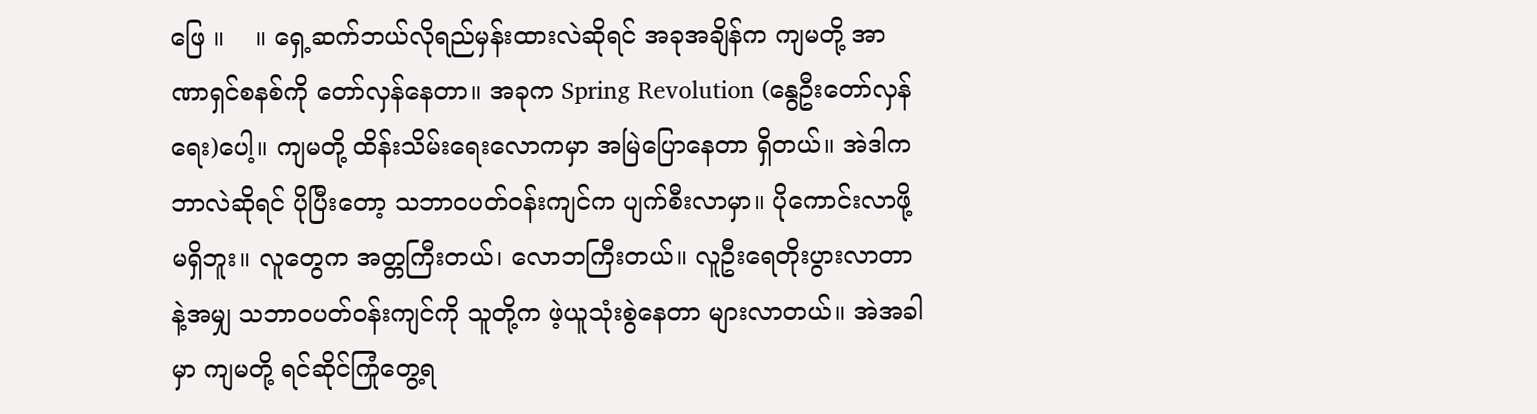ဖြေ ။    ။ ရှေ့ဆက်ဘယ်လိုရည်မှန်းထားလဲဆိုရင် အခုအချိန်က ကျမတို့ အာဏာရှင်စနစ်ကို တော်လှန်နေတာ။ အခုက Spring Revolution (နွေဦးတော်လှန်ရေး)ပေါ့။ ကျမတို့ ထိန်းသိမ်းရေးလောကမှာ အမြဲပြောနေတာ ရှိတယ်။ အဲဒါက ဘာလဲဆိုရင် ပိုပြီးတော့ သဘာဝပတ်ဝန်းကျင်က ပျက်စီးလာမှာ။ ပိုကောင်းလာဖို့ မရှိဘူး။ လူတွေက အတ္တကြီးတယ်၊ လောဘကြီးတယ်။ လူဦးရေတိုးပွားလာတာနဲ့အမျှ သဘာဝပတ်ဝန်းကျင်ကို သူတို့က ဖဲ့ယူသုံးစွဲနေတာ များလာတယ်။ အဲအခါမှာ ကျမတို့ ရင်ဆိုင်ကြုံတွေ့ရ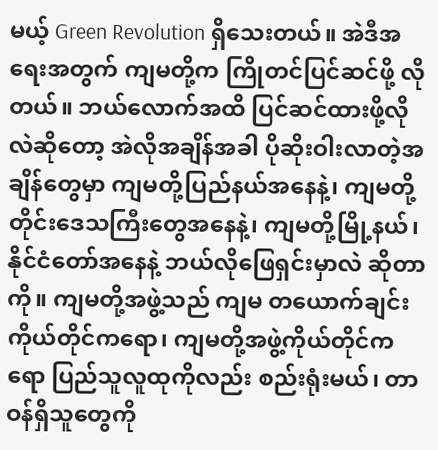မယ့် Green Revolution ရှိသေးတယ်။ အဲဒီအရေးအတွက် ကျမတို့က ကြိုတင်ပြင်ဆင်ဖို့ လိုတယ်။ ဘယ်လောက်အထိ ပြင်ဆင်ထားဖို့လိုလဲဆိုတော့ အဲလိုအချိန်အခါ ပိုဆိုးဝါးလာတဲ့အချိန်တွေမှာ ကျမတို့ပြည်နယ်အနေနဲ့၊ ကျမတို့တိုင်းဒေသကြီးတွေအနေနဲ့၊ ကျမတို့မြို့နယ်၊ နိုင်ငံတော်အနေနဲ့ ဘယ်လိုဖြေရှင်းမှာလဲ ဆိုတာကို။ ကျမတို့အဖွဲ့သည် ကျမ တယောက်ချင်း ကိုယ်တိုင်ကရော၊ ကျမတို့အဖွဲ့ကိုယ်တိုင်ကရော ပြည်သူလူထုကိုလည်း စည်းရုံးမယ်၊ တာဝန်ရှိသူတွေကို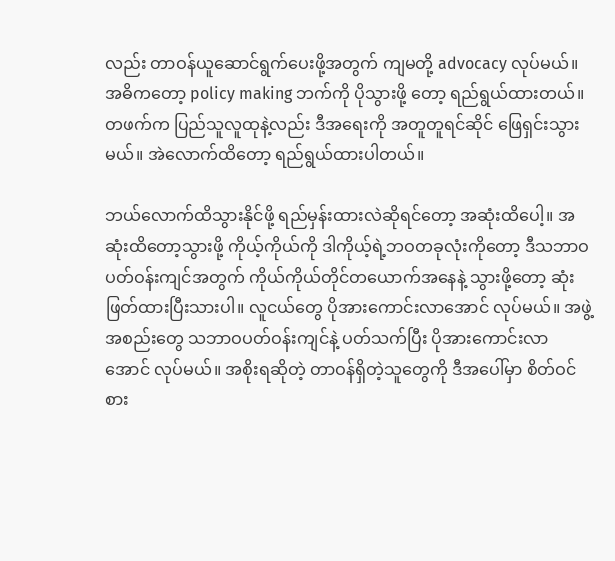လည်း တာဝန်ယူဆောင်ရွက်ပေးဖို့အတွက် ကျမတို့ advocacy လုပ်မယ်။ အဓိကတော့ policy making ဘက်ကို ပိုသွားဖို့ တော့ ရည်ရွယ်ထားတယ်။ တဖက်က ပြည်သူလူထုနဲ့လည်း ဒီအရေးကို အတူတူရင်ဆိုင် ဖြေရှင်းသွားမယ်။ အဲလောက်ထိတော့ ရည်ရွယ်ထားပါတယ်။

ဘယ်လောက်ထိသွားနိုင်ဖို့ ရည်မှန်းထားလဲဆိုရင်တော့ အဆုံးထိပေါ့။ အဆုံးထိတော့သွားဖို့ ကိုယ့်ကိုယ်ကို ဒါကိုယ့်ရဲ့ဘဝတခုလုံးကိုတော့ ဒီသဘာဝပတ်ဝန်းကျင်အတွက် ကိုယ်ကိုယ်တိုင်တယောက်အနေနဲ့ သွားဖို့တော့ ဆုံးဖြတ်ထားပြီးသားပါ။ လူငယ်တွေ ပိုအားကောင်းလာအောင် လုပ်မယ်။ အဖွဲ့အစည်းတွေ သဘာဝပတ်ဝန်းကျင်နဲ့ ပတ်သက်ပြီး ပိုအားကောင်းလာအောင် လုပ်မယ်။ အစိုးရဆိုတဲ့ တာဝန်ရှိတဲ့သူတွေကို ဒီအပေါ်မှာ စိတ်ဝင်စား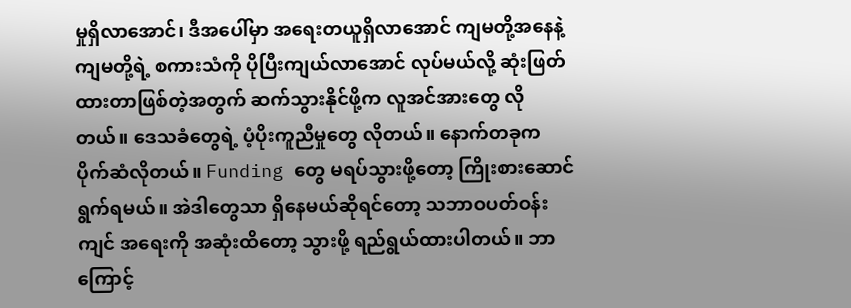မှုရှိလာအောင်၊ ဒီအပေါ်မှာ အရေးတယူရှိလာအောင် ကျမတို့အနေနဲ့ ကျမတို့ရဲ့ စကားသံကို ပိုပြီးကျယ်လာအောင် လုပ်မယ်လို့ ဆုံးဖြတ်ထားတာဖြစ်တဲ့အတွက် ဆက်သွားနိုင်ဖို့က လူအင်အားတွေ လိုတယ်။ ဒေသခံတွေရဲ့ ပံ့ပိုးကူညီမှုတွေ လိုတယ်။ နောက်တခုက ပိုက်ဆံလိုတယ်။ Funding တွေ မရပ်သွားဖို့တော့ ကြိုးစားဆောင်ရွက်ရမယ်။ အဲဒါတွေသာ ရှိနေမယ်ဆိုရင်တော့ သဘာဝပတ်ဝန်းကျင် အရေးကို အဆုံးထိတော့ သွားဖို့ ရည်ရွယ်ထားပါတယ်။ ဘာကြောင့်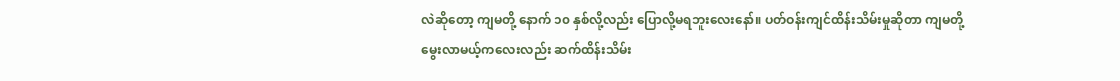လဲဆိုတော့ ကျမတို့ နောက် ၁၀ နှစ်လို့လည်း ပြောလို့မရဘူးလေးနော်။ ပတ်ဝန်းကျင်ထိန်းသိမ်းမှုဆိုတာ ကျမတို့ မွေးလာမယ့်ကလေးလည်း ဆက်ထိန်းသိမ်း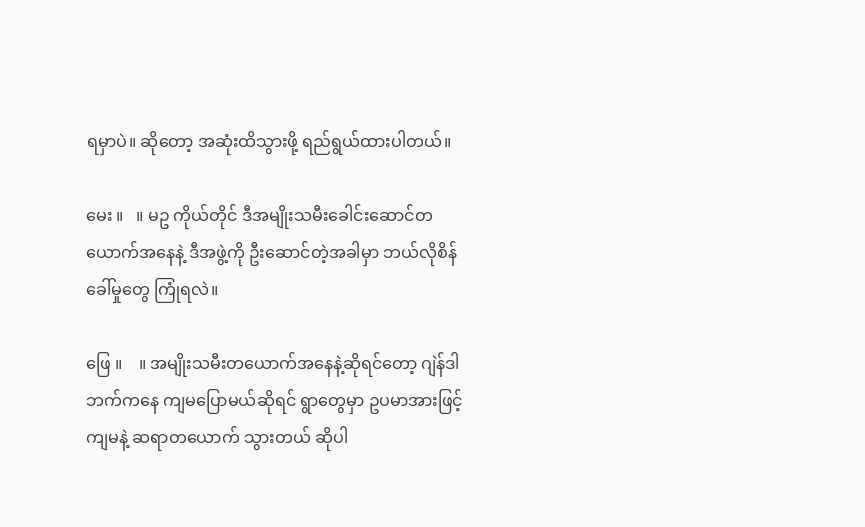ရမှာပဲ။ ဆိုတော့ အဆုံးထိသွားဖို့ ရည်ရွယ်ထားပါတယ်။

မေး ။   ။ မဥ ကိုယ်တိုင် ဒီအမျိုးသမီးခေါင်းဆောင်တယောက်အနေနဲ့ ဒီအဖွဲ့ကို ဦးဆောင်တဲ့အခါမှာ ဘယ်လိုစိန်ခေါ်မှုတွေ ကြုံရလဲ။

ဖြေ ။    ။ အမျိုးသမီးတယောက်အနေနဲ့ဆိုရင်တော့ ဂျဲန်ဒါဘက်ကနေ ကျမပြောမယ်ဆိုရင် ရွာတွေမှာ ဥပမာအားဖြင့် ကျမနဲ့ ဆရာတယောက် သွားတယ် ဆိုပါ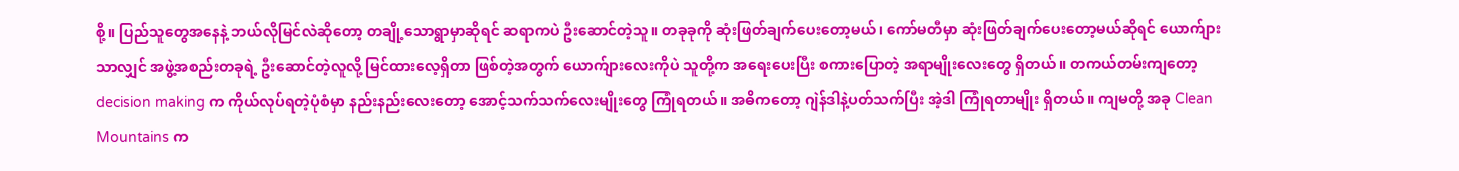စို့။ ပြည်သူတွေအနေနဲ့ ဘယ်လိုမြင်လဲဆိုတော့ တချို့သောရွာမှာဆိုရင် ဆရာကပဲ ဦးဆောင်တဲ့သူ။ တခုခုကို ဆုံးဖြတ်ချက်ပေးတော့မယ်၊ ကော်မတီမှာ ဆုံးဖြတ်ချက်ပေးတော့မယ်ဆိုရင် ယောက်ျားသာလျှင် အဖွဲ့အစည်းတခုရဲ့ ဦးဆောင်တဲ့လူလို့ မြင်ထားလေ့ရှိတာ ဖြစ်တဲ့အတွက် ယောက်ျားလေးကိုပဲ သူတို့က အရေးပေးပြီး စကားပြောတဲ့ အရာမျိုးလေးတွေ ရှိတယ်။ တကယ်တမ်းကျတော့ decision making က ကိုယ်လုပ်ရတဲ့ပုံစံမှာ နည်းနည်းလေးတော့ အောင့်သက်သက်လေးမျိုးတွေ ကြုံရတယ်။ အဓိကတော့ ဂျဲန်ဒါနဲ့ပတ်သက်ပြီး အဲ့ဒါ ကြုံရတာမျိုး ရှိတယ်။ ကျမတို့ အခု Clean Mountains က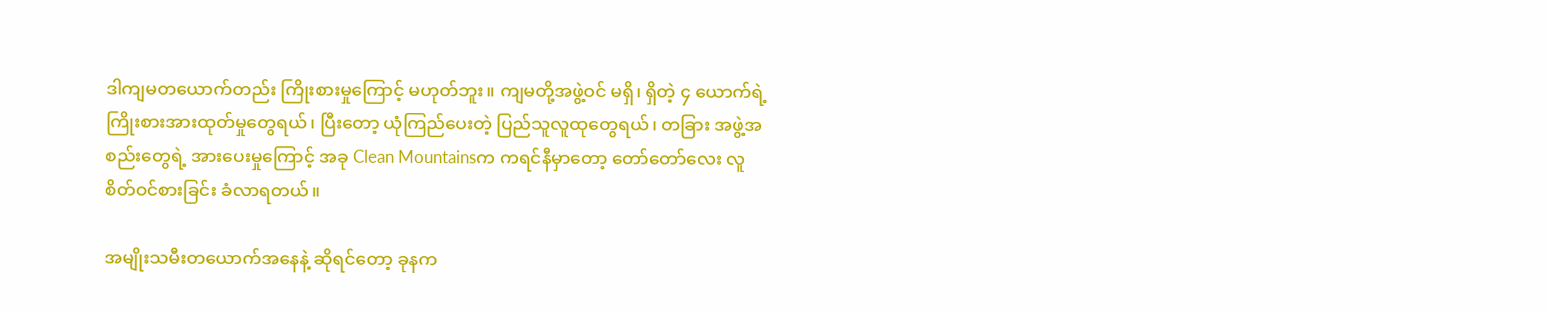ဒါကျမတယောက်တည်း ကြိုးစားမှုကြောင့် မဟုတ်ဘူး။ ကျမတို့အဖွဲ့ဝင် မရှိ၊ ရှိတဲ့ ၄ ယောက်ရဲ့ ကြိုးစားအားထုတ်မှုတွေရယ်၊ ပြီးတော့ ယုံကြည်ပေးတဲ့ ပြည်သူလူထုတွေရယ်၊ တခြား အဖွဲ့အစည်းတွေရဲ့ အားပေးမှုကြောင့် အခု Clean Mountainsက ကရင်နီမှာတော့ တော်တော်လေး လူစိတ်ဝင်စားခြင်း ခံလာရတယ်။

အမျိုးသမီးတယောက်အနေနဲ့ ဆိုရင်တော့ ခုနက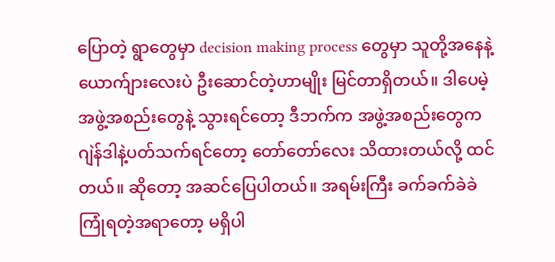ပြောတဲ့ ရွာတွေမှာ decision making process တွေမှာ သူတို့အနေနဲ့ ယောက်ျားလေးပဲ ဦးဆောင်တဲ့ဟာမျိုး မြင်တာရှိတယ်။ ဒါပေမဲ့ အဖွဲ့အစည်းတွေနဲ့ သွားရင်တော့ ဒီဘက်က အဖွဲ့အစည်းတွေက ဂျဲန်ဒါနဲ့ပတ်သက်ရင်တော့ တော်တော်လေး သိထားတယ်လို့ ထင်တယ်။ ဆိုတော့ အဆင်ပြေပါတယ်။ အရမ်းကြီး ခက်ခက်ခဲခဲ ကြုံရတဲ့အရာတော့ မရှိပါ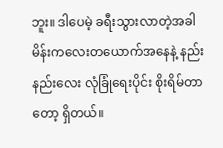ဘူး။ ဒါပေမဲ့ ခရီးသွားလာတဲ့အခါ မိန်းကလေးတယောက်အနေနဲ့ နည်းနည်းလေး လုံခြုံရေးပိုင်း စိုးရိမ်တာတော့ ရှိတယ်။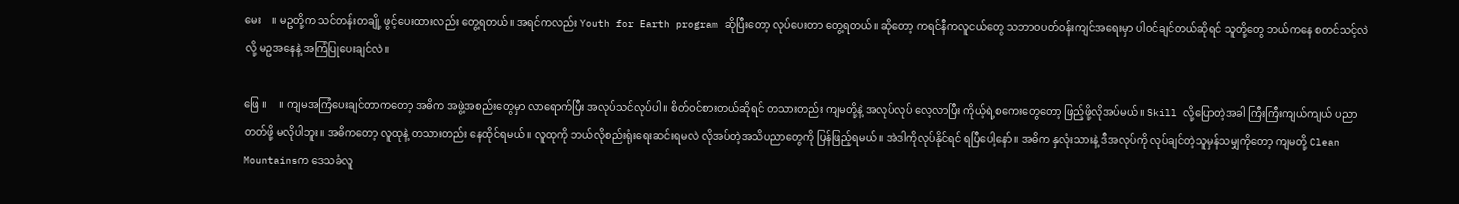မေး    ။ မဥတို့က သင်တန်းတချို့ ဖွင့်ပေးထားလည်း တွေ့ရတယ်။ အရင်ကလည်း Youth for Earth program ဆိုပြီးတော့ လုပ်ပေးတာ တွေ့ရတယ်။ ဆိုတော့ ကရင်နီကလူငယ်တွေ သဘာဝပတ်ဝန်းကျင်အရေးမှာ ပါဝင်ချင်တယ်ဆိုရင် သူတို့တွေ ဘယ်ကနေ စတင်သင့်လဲလို့ မဥအနေနဲ့ အကြံပြုပေးချင်လဲ။

ဖြေ ။     ။ ကျမအကြံပေးချင်တာကတော့ အဓိက အဖွဲ့အစည်းတွေမှာ လာရောက်ပြီး အလုပ်သင်လုပ်ပါ။ စိတ်ဝင်စားတယ်ဆိုရင် တသားတည်း ကျမတို့နဲ့ အလုပ်လုပ် လေ့လာပြီး ကိုယ့်ရဲ့စကေးတွေတော့ ဖြည့်ဖို့လိုအပ်မယ်။ Skill လို့ပြောတဲ့အခါ ကြီးကြီးကျယ်ကျယ် ပညာတတ်ဖို့ မလိုပါဘူး။ အဓိကတော့ လူထုနဲ့ တသားတည်း နေထိုင်ရမယ်။ လူထုကို ဘယ်လိုစည်းရုံးရေးဆင်းရမလဲ လိုအပ်တဲ့အသိပညာတွေကို ပြန်ဖြည့်ရမယ်။ အဲဒါကိုလုပ်နိုင်ရင် ရပြီပေါ့နော်။ အဓိက နှလုံးသားနဲ့ ဒီအလုပ်ကို လုပ်ချင်တဲ့သူမှန်သမျှကိုတော့ ကျမတို့ Clean Mountainsက ဒေသခံလူ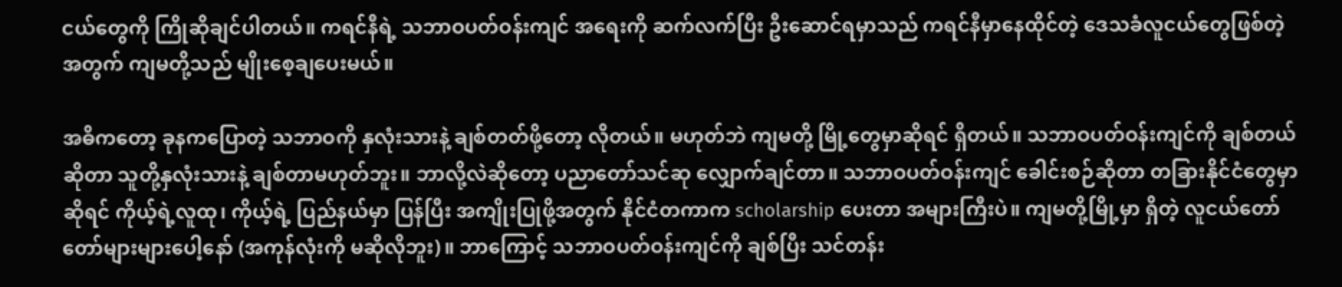ငယ်တွေကို ကြိုဆိုချင်ပါတယ်။ ကရင်နီရဲ့ သဘာဝပတ်ဝန်းကျင် အရေးကို ဆက်လက်ပြီး ဦးဆောင်ရမှာသည် ကရင်နီမှာနေထိုင်တဲ့ ဒေသခံလူငယ်တွေဖြစ်တဲ့အတွက် ကျမတို့သည် မျိုးစေ့ချပေးမယ်။

အဓိကတော့ ခုနကပြောတဲ့ သဘာဝကို နှလုံးသားနဲ့ ချစ်တတ်ဖို့တော့ လိုတယ်။ မဟုတ်ဘဲ ကျမတို့ မြို့တွေမှာဆိုရင် ရှိတယ်။ သဘာဝပတ်ဝန်းကျင်ကို ချစ်တယ်ဆိုတာ သူတို့နှလုံးသားနဲ့ ချစ်တာမဟုတ်ဘူး။ ဘာလို့လဲဆိုတော့ ပညာတော်သင်ဆု လျှောက်ချင်တာ။ သဘာဝပတ်ဝန်းကျင် ခေါင်းစဉ်ဆိုတာ တခြားနိုင်ငံတွေမှာဆိုရင် ကိုယ့်ရဲ့လူထု၊ ကိုယ့်ရဲ့ ပြည်နယ်မှာ ပြန်ပြီး အကျိုးပြုဖို့အတွက် နိုင်ငံတကာက scholarship ပေးတာ အများကြီးပဲ။ ကျမတို့မြို့မှာ ရှိတဲ့ လူငယ်တော်တော်များများပေါ့နော် (အကုန်လုံးကို မဆိုလိုဘူး)။ ဘာကြောင့် သဘာဝပတ်ဝန်းကျင်ကို ချစ်ပြီး သင်တန်း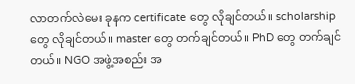လာတက်လဲမေး ခုနက certificate တွေ လိုချင်တယ်။ scholarship တွေ လိုချင်တယ်။ master တွေ တက်ချင်တယ်။ PhD တွေ တက်ချင်တယ်။ NGO အဖွဲ့အစည်း အ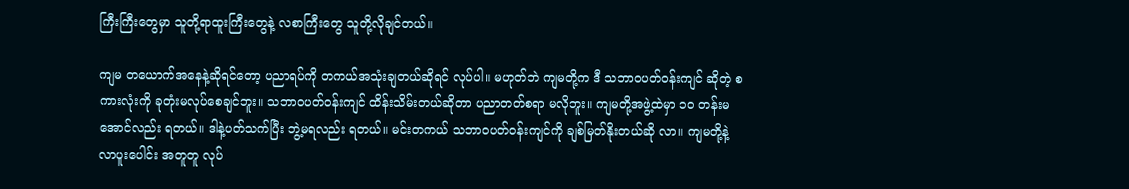ကြီးကြီးတွေမှာ သူတို့ရာထူးကြီးတွေနဲ့ လစာကြီးတွေ သူတို့လိုချင်တယ်။

ကျမ တယောက်အနေနဲ့ဆိုရင်တော့ ပညာရပ်ကို တကယ်အသုံးချတယ်ဆိုရင် လုပ်ပါ။ မဟုတ်ဘဲ ကျမတို့က ဒီ သဘာဝပတ်ဝန်းကျင် ဆိုတဲ့ စကားလုံးကို ခုတုံးမလုပ်စေချင်ဘူး။ သဘာဝပတ်ဝန်းကျင် ထိန်းသိမ်းတယ်ဆိုတာ ပညာတတ်စရာ မလိုဘူး။ ကျမတို့အဖွဲ့ထဲမှာ ၁၀ တန်းမအောင်လည်း ရတယ်။ ဒါနဲ့ပတ်သက်ပြီး ဘွဲ့မရလည်း ရတယ်။ မင်းတကယ် သဘာဝပတ်ဝန်းကျင်ကို ချစ်မြတ်နိုးတယ်ဆို လာ။ ကျမတို့နဲ့ လာပူးပေါင်း အတူတူ လုပ်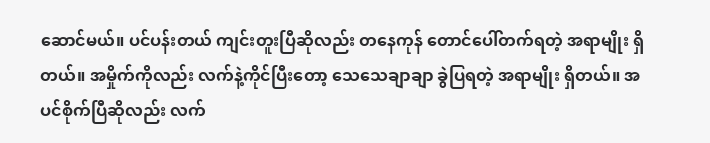ဆောင်မယ်။ ပင်ပန်းတယ် ကျင်းတူးပြီဆိုလည်း တနေကုန် တောင်ပေါ်တက်ရတဲ့ အရာမျိုး ရှိတယ်။ အမှိုက်ကိုလည်း လက်နဲ့ကိုင်ပြီးတော့ သေသေချာချာ ခွဲပြရတဲ့ အရာမျိုး ရှိတယ်။ အပင်စိုက်ပြီဆိုလည်း လက်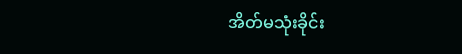အိတ်မသုံးခိုင်း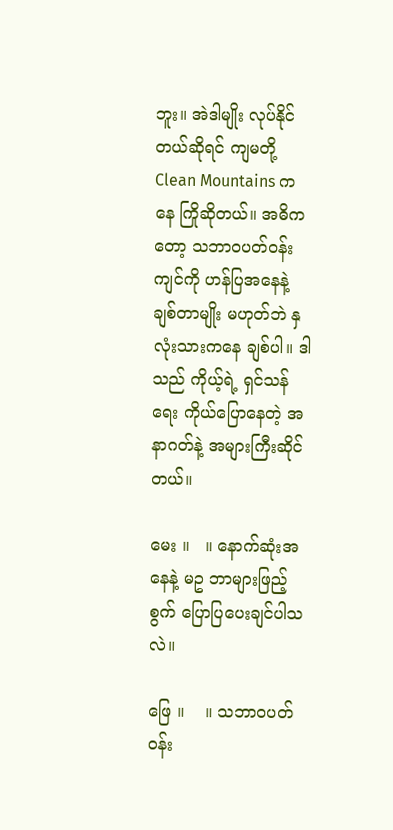ဘူး။ အဲဒါမျိုး လုပ်နိုင်တယ်ဆိုရင် ကျမတို့ Clean Mountains ကနေ ကြိုဆိုတယ်။ အဓိကတော့ သဘာဝပတ်ဝန်းကျင်ကို ဟန်ပြအနေနဲ့ ချစ်တာမျိုး မဟုတ်ဘဲ နှလုံးသားကနေ ချစ်ပါ။ ဒါသည် ကိုယ့်ရဲ့ ရှင်သန်ရေး ကိုယ်ပြောနေတဲ့ အနာဂတ်နဲ့ အများကြီးဆိုင်တယ်။

မေး ။   ။ နောက်ဆုံးအနေနဲ့ မဥ ဘာများဖြည့်စွက် ပြောပြပေးချင်ပါသလဲ။

ဖြေ ။    ။ သဘာဝပတ်ဝန်း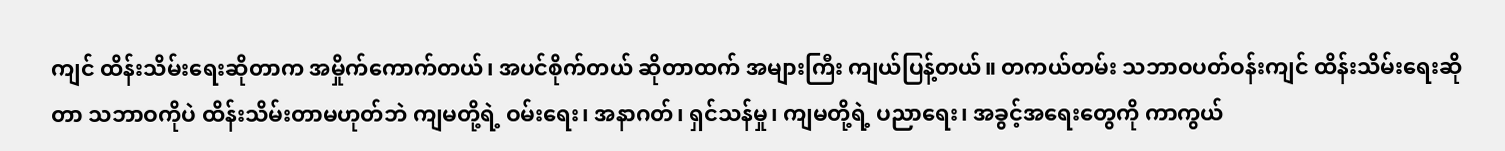ကျင် ထိန်းသိမ်းရေးဆိုတာက အမှိုက်ကောက်တယ်၊ အပင်စိုက်တယ် ဆိုတာထက် အများကြီး ကျယ်ပြန့်တယ်။ တကယ်တမ်း သဘာဝပတ်ဝန်းကျင် ထိန်းသိမ်းရေးဆိုတာ သဘာဝကိုပဲ ထိန်းသိမ်းတာမဟုတ်ဘဲ ကျမတို့ရဲ့ ဝမ်းရေး၊ အနာဂတ်၊ ရှင်သန်မှု၊ ကျမတို့ရဲ့ ပညာရေး၊ အခွင့်အရေးတွေကို ကာကွယ်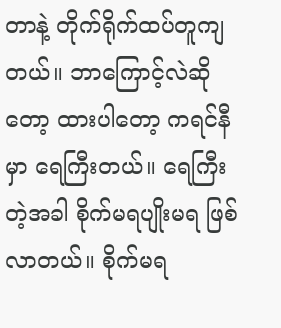တာနဲ့ တိုက်ရိုက်ထပ်တူကျတယ်။ ဘာကြောင့်လဲဆိုတော့ ထားပါတော့ ကရင်နီမှာ ရေကြီးတယ်။ ရေကြီးတဲ့အခါ စိုက်မရပျိုးမရ ဖြစ်လာတယ်။ စိုက်မရ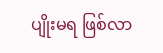ပျိုးမရ ဖြစ်လာ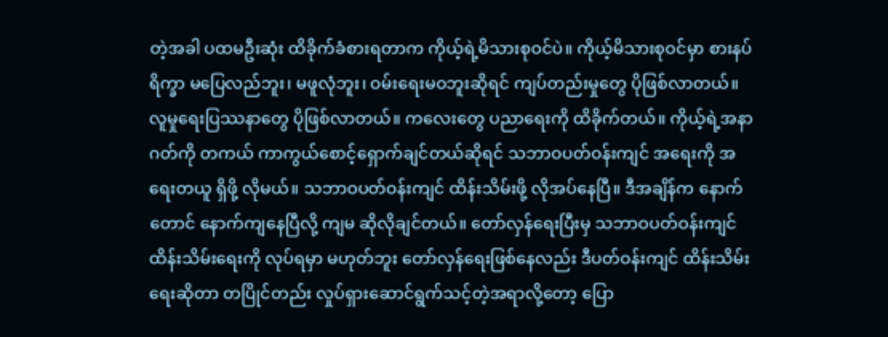တဲ့အခါ ပထမဦးဆုံး ထိခိုက်ခံစားရတာက ကိုယ့်ရဲ့မိသားစုဝင်ပဲ။ ကိုယ့်မိသားစုဝင်မှာ စားနပ်ရိက္ခာ မပြေလည်ဘူး၊ မဖူလုံဘူး၊ ဝမ်းရေးမဝဘူးဆိုရင် ကျပ်တည်းမှုတွေ ပိုဖြစ်လာတယ်။ လူမှုရေးပြဿနာတွေ ပိုဖြစ်လာတယ်။ ကလေးတွေ ပညာရေးကို ထိခိုက်တယ်။ ကိုယ့်ရဲ့အနာဂတ်ကို တကယ် ကာကွယ်စောင့်ရှောက်ချင်တယ်ဆိုရင် သဘာဝပတ်ဝန်းကျင် အရေးကို အရေးတယူ ရှိဖို့ လိုမယ်။ သဘာဝပတ်ဝန်းကျင် ထိန်းသိမ်းဖို့ လိုအပ်နေပြီ။ ဒီအချိန်က နောက်တောင် နောက်ကျနေပြီလို့ ကျမ ဆိုလိုချင်တယ်။ တော်လှန်ရေးပြီးမှ သဘာဝပတ်ဝန်းကျင် ထိန်းသိမ်းရေးကို လုပ်ရမှာ မဟုတ်ဘူး တော်လှန်ရေးဖြစ်နေလည်း ဒီပတ်ဝန်းကျင် ထိန်းသိမ်းရေးဆိုတာ တပြိုင်တည်း လှုပ်ရှားဆောင်ရွက်သင့်တဲ့အရာလို့တော့ ပြော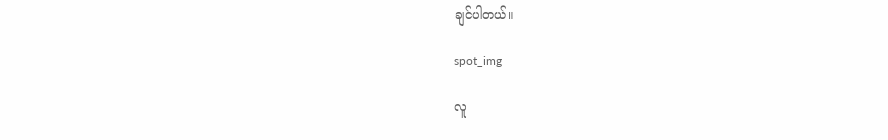ချင်ပါတယ်။

spot_img

လူ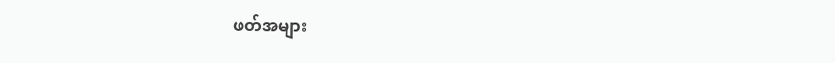ဖတ်အများ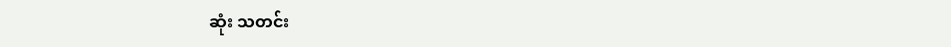ဆုံး သတင်း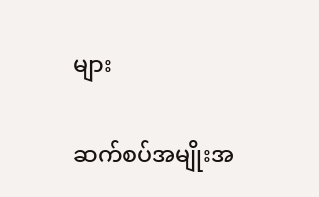များ

ဆက်စပ်အမျိုးအ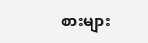စားများ